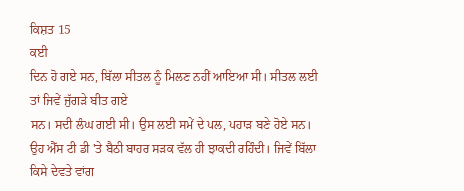ਕਿਸ਼ਤ 15
ਕਈ
ਦਿਨ ਹੋ ਗਏ ਸਨ, ਬਿੱਲਾ ਸੀਤਲ ਨੂੰ ਮਿਲਣ ਨਹੀਂ ਆਇਆ ਸੀ। ਸੀਤਲ ਲਈ ਤਾਂ ਜਿਵੇਂ ਜੁੱਗੜੇ ਬੀਤ ਗਏ
ਸਨ। ਸਦੀ ਲੰਘ ਗਈ ਸੀ। ਉਸ ਲਈ ਸਮੇਂ ਦੇ ਪਲ, ਪਹਾੜ ਬਣੇ ਹੋਏ ਸਨ।
ਉਹ ਐੱਸ ਟੀ ਡੀ 'ਤੇ ਬੈਠੀ ਬਾਹਰ ਸੜਕ ਵੱਲ ਹੀ ਝਾਕਦੀ ਰਹਿੰਦੀ। ਜਿਵੇਂ ਬਿੱਲਾ ਕਿਸੇ ਦੇਵਤੇ ਵਾਂਗ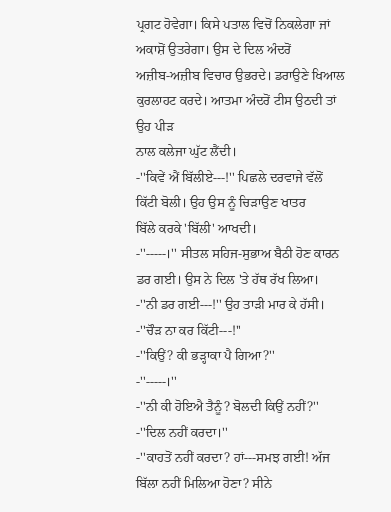ਪ੍ਰਗਟ ਹੋਵੇਗਾ। ਕਿਸੇ ਪਤਾਲ ਵਿਚੋਂ ਨਿਕਲੇਗਾ ਜਾਂ ਅਕਾਸ਼ੋਂ ਉਤਰੇਗਾ। ਉਸ ਦੇ ਦਿਲ ਅੰਦਰੋਂ
ਅਜ਼ੀਬ-ਅਜ਼ੀਬ ਵਿਚਾਰ ਉਭਰਦੇ। ਡਰਾਉਣੇ ਖਿਆਲ ਕੁਰਲਾਹਟ ਕਰਦੇ। ਆਤਮਾ ਅੰਦਰੋਂ ਟੀਸ ਉਠਦੀ ਤਾਂ ਉਹ ਪੀੜ
ਨਾਲ ਕਲੇਜਾ ਘੁੱਟ ਲੈਂਦੀ।
-''ਕਿਵੇਂ ਐਂ ਬਿੱਲੀਏ---!'' ਪਿਛਲੇ ਦਰਵਾਜੇ ਵੱਲੋਂ ਕਿੱਟੀ ਬੋਲੀ। ਉਹ ਉਸ ਨੂੰ ਚਿੜਾਉਣ ਖਾਤਰ
ਬਿੱਲੇ ਕਰਕੇ 'ਬਿੱਲੀ' ਆਖਦੀ।
-''-----।'' ਸੀਤਲ ਸਹਿਜ-ਸੁਭਾਅ ਬੈਠੀ ਹੋਣ ਕਾਰਨ ਡਰ ਗਈ। ਉਸ ਨੇ ਦਿਲ 'ਤੇ ਹੱਥ ਰੱਖ ਲਿਆ।
-''ਨੀ ਡਰ ਗਈ---!'' ਉਹ ਤਾੜੀ ਮਾਰ ਕੇ ਹੱਸੀ।
-''ਚੌੜ ਨਾ ਕਰ ਕਿੱਟੀ---!''
-''ਕਿਉਂ? ਕੀ ਭੜ੍ਹਾਕਾ ਪੈ ਗਿਆ?''
-''-----।''
-''ਨੀ ਕੀ ਹੋਇਐ ਤੈਨੂੰ? ਬੋਲਦੀ ਕਿਉਂ ਨਹੀਂ?''
-''ਦਿਲ ਨਹੀਂ ਕਰਦਾ।''
-''ਕਾਹਤੋਂ ਨਹੀਂ ਕਰਦਾ? ਹਾਂ---ਸਮਝ ਗਈ! ਅੱਜ ਬਿੱਲਾ ਨਹੀਂ ਮਿਲਿਆ ਹੋਣਾ? ਸੀਨੇ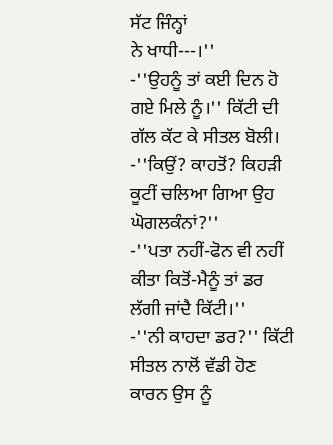ਸੱਟ ਜਿੰਨ੍ਹਾਂ
ਨੇ ਖਾਧੀ---।''
-''ਉਹਨੂੰ ਤਾਂ ਕਈ ਦਿਨ ਹੋ ਗਏ ਮਿਲੇ ਨੂੰ।'' ਕਿੱਟੀ ਦੀ ਗੱਲ ਕੱਟ ਕੇ ਸੀਤਲ ਬੋਲੀ।
-''ਕਿਉਂ? ਕਾਹਤੋਂ? ਕਿਹੜੀ ਕੂਟੀਂ ਚਲਿਆ ਗਿਆ ਉਹ ਘੋਗਲਕੰਨਾਂ?''
-''ਪਤਾ ਨਹੀਂ-ਫੋਨ ਵੀ ਨਹੀਂ ਕੀਤਾ ਕਿਤੋਂ-ਮੈਨੂੰ ਤਾਂ ਡਰ ਲੱਗੀ ਜਾਂਦੈ ਕਿੱਟੀ।''
-''ਨੀ ਕਾਹਦਾ ਡਰ?'' ਕਿੱਟੀ ਸੀਤਲ ਨਾਲੋਂ ਵੱਡੀ ਹੋਣ ਕਾਰਨ ਉਸ ਨੂੰ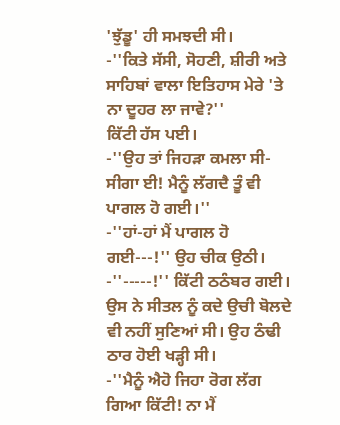'ਝੁੱਡੂ' ਹੀ ਸਮਝਦੀ ਸੀ।
-''ਕਿਤੇ ਸੱਸੀ, ਸੋਹਣੀ, ਸ਼ੀਰੀ ਅਤੇ ਸਾਹਿਬਾਂ ਵਾਲਾ ਇਤਿਹਾਸ ਮੇਰੇ 'ਤੇ ਨਾ ਦੂਹਰ ਲਾ ਜਾਵੇ?''
ਕਿੱਟੀ ਹੱਸ ਪਈ।
-''ਉਹ ਤਾਂ ਜਿਹੜਾ ਕਮਲਾ ਸੀ-ਸੀਗਾ ਈ! ਮੈਨੂੰ ਲੱਗਦੈ ਤੂੰ ਵੀ ਪਾਗਲ ਹੋ ਗਈ।''
-''ਹਾਂ-ਹਾਂ ਮੈਂ ਪਾਗਲ ਹੋ ਗਈ---!'' ਉਹ ਚੀਕ ਉਠੀ।
-''-----!'' ਕਿੱਟੀ ਠਠੰਬਰ ਗਈ।
ਉਸ ਨੇ ਸੀਤਲ ਨੂੰ ਕਦੇ ਉਚੀ ਬੋਲਦੇ ਵੀ ਨਹੀਂ ਸੁਣਿਆਂ ਸੀ। ਉਹ ਠੰਢੀ ਠਾਰ ਹੋਈ ਖੜ੍ਹੀ ਸੀ।
-''ਮੈਨੂੰ ਐਹੋ ਜਿਹਾ ਰੋਗ ਲੱਗ ਗਿਆ ਕਿੱਟੀ! ਨਾ ਮੈਂ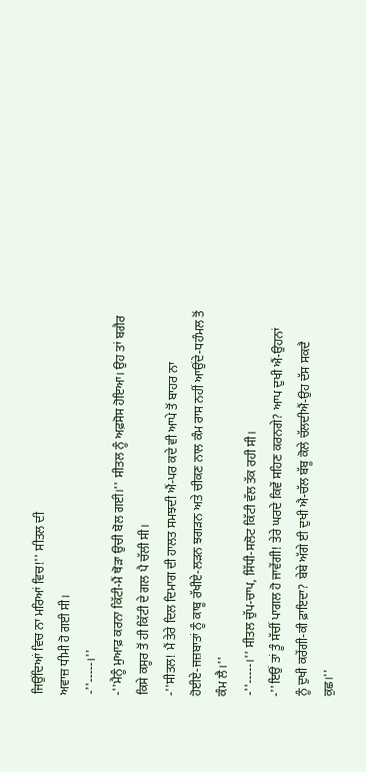ਜਿਉਂਦਿਆਂ ਵਿਚ ਨਾ ਮਰਿਆਂ ਵਿਚ!'' ਸੀਤਲ ਦੀ
ਅਵਾਜ਼ ਧੀਮੀ ਹੋ ਗਈ ਸੀ।
-''-----।''
-''ਮੈਨੂੰ ਮੁਆਫ਼ ਕਰਨਾ ਕਿੱਟੀ-ਮੈਂ ਥੋੜਾ ਉਚੀ ਬੋਲ ਗਈ।'' ਸੀਤਲ ਨੂੰ ਅਫ਼ਸੋਸ ਹੋਇਆ। ਉਹ ਤਾਂ ਬਗੈਰ
ਕਿਸੇ ਕਸੂਰ ਤੋਂ ਹੀ ਕਿੱਟੀ ਦੇ ਗਲ ਪੈ ਚੱਲੀ ਸੀ।
-''ਸੀਤਲ! ਮੈਂ ਤੇਰੇ ਦਿਲ ਦਿਮਾਗ ਦੀ ਹਾਲਤ ਸਮਝਦੀ ਐਂ-ਪਰ ਕਦੇ ਵੀ ਆਪੇ ਤੋਂ ਬਾਹਰ ਨਾ
ਹੋਈਏ-ਜਜ਼ਬਾਤਾਂ ਨੂੰ ਕਾਬੂ ਰੱਖੀਏ-ਲੜਨ ਝਗੜਨ ਅਤੇ ਚੀਕਣ ਨਾਲ ਕੰਮ ਰਾਸ ਨਹੀਂ ਆਉਂਦੇ-ਧਹੰਮਲ ਤੋਂ
ਕੰਮ ਲੈ।''
-''-----।'' ਸੀਤਲ ਚੁੱਪ-ਚਾਪ, ਸਿੱਧੀ-ਸਲੋਟ ਕਿੱਟੀ ਵੱਲ ਤੱਕ ਰਹੀ ਸੀ।
-''ਇਉਂ ਤਾਂ ਤੂੰ ਸੱਚੀਂ ਪਾਗਲ ਹੋ ਜਾਵੇਂਗੀ! ਤੇਰੇ ਘਰਦੇ ਕਿਵੇਂ ਸਹਿਣ ਕਰਨਗੇ? ਆਪ ਦੁਖੀ ਐਂ-ਉਹਨਾਂ
ਨੂੰ ਦੁਖੀ ਕਰੇਂਗੀ-ਕੀ ਫ਼ਾਇਦਾ? ਬੇਬੇ ਅੱਗੇ ਈ ਦੁਖੀ ਐ-ਚੱਲ ਬੱਬੂ ਕੋਲੇ ਚੱਲਦੀਐਂ-ਉਹ ਦੱਸ ਸਕਦੈ
ਕੁਛ।''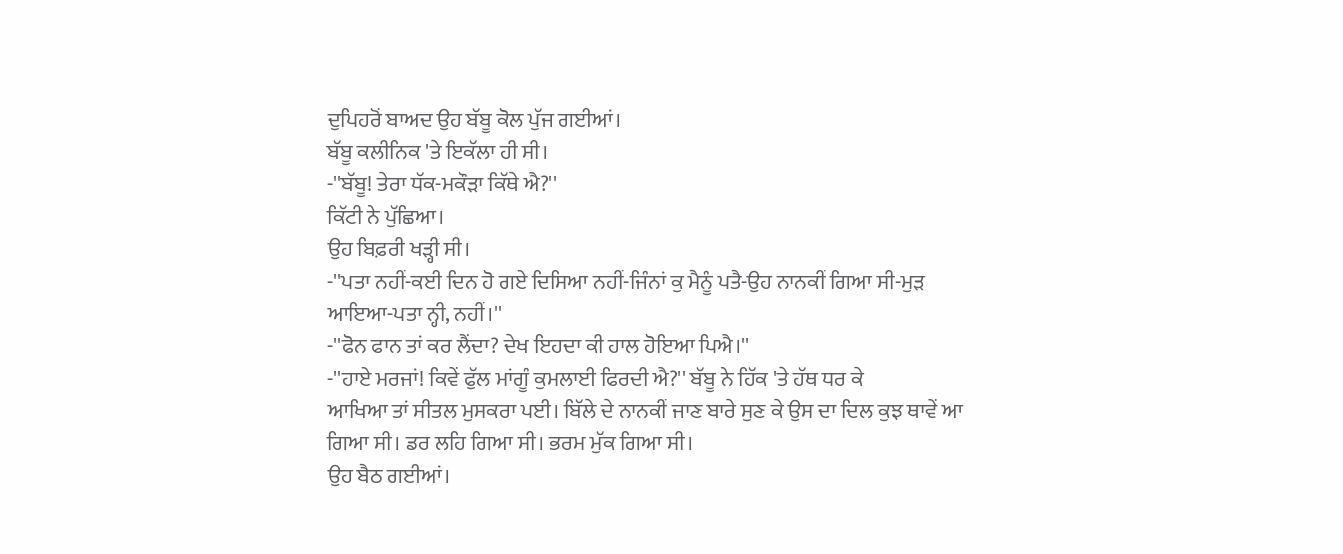ਦੁਪਿਹਰੋਂ ਬਾਅਦ ਉਹ ਬੱਬੂ ਕੋਲ ਪੁੱਜ ਗਈਆਂ।
ਬੱਬੂ ਕਲੀਨਿਕ 'ਤੇ ਇਕੱਲਾ ਹੀ ਸੀ।
-''ਬੱਬੂ! ਤੇਰਾ ਧੱਕ-ਮਕੌੜਾ ਕਿੱਥੇ ਐ?''
ਕਿੱਟੀ ਨੇ ਪੁੱਛਿਆ।
ਉਹ ਬਿਫ਼ਰੀ ਖੜ੍ਹੀ ਸੀ।
-''ਪਤਾ ਨਹੀਂ-ਕਈ ਦਿਨ ਹੋ ਗਏ ਦਿਸਿਆ ਨਹੀਂ-ਜਿੰਨਾਂ ਕੁ ਮੈਨੂੰ ਪਤੈ-ਉਹ ਨਾਨਕੀਂ ਗਿਆ ਸੀ-ਮੁੜ
ਆਇਆ-ਪਤਾ ਨ੍ਹੀ, ਨਹੀਂ।''
-''ਫੋਨ ਫਾਨ ਤਾਂ ਕਰ ਲੈਂਦਾ? ਦੇਖ ਇਹਦਾ ਕੀ ਹਾਲ ਹੋਇਆ ਪਿਐ।''
-''ਹਾਏ ਮਰਜਾਂ! ਕਿਵੇਂ ਫੁੱਲ ਮਾਂਗੂੰ ਕੁਮਲਾਈ ਫਿਰਦੀ ਐ?'' ਬੱਬੂ ਨੇ ਹਿੱਕ 'ਤੇ ਹੱਥ ਧਰ ਕੇ
ਆਖਿਆ ਤਾਂ ਸੀਤਲ ਮੁਸਕਰਾ ਪਈ। ਬਿੱਲੇ ਦੇ ਨਾਨਕੀਂ ਜਾਣ ਬਾਰੇ ਸੁਣ ਕੇ ਉਸ ਦਾ ਦਿਲ ਕੁਝ ਥਾਵੇਂ ਆ
ਗਿਆ ਸੀ। ਡਰ ਲਹਿ ਗਿਆ ਸੀ। ਭਰਮ ਮੁੱਕ ਗਿਆ ਸੀ।
ਉਹ ਬੈਠ ਗਈਆਂ।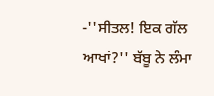-''ਸੀਤਲ! ਇਕ ਗੱਲ ਆਖਾਂ?'' ਬੱਬੂ ਨੇ ਲੰਮਾ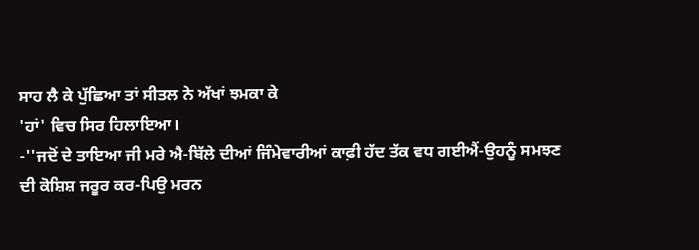ਸਾਹ ਲੈ ਕੇ ਪੁੱਛਿਆ ਤਾਂ ਸੀਤਲ ਨੇ ਅੱਖਾਂ ਝਮਕਾ ਕੇ
'ਹਾਂ' ਵਿਚ ਸਿਰ ਹਿਲਾਇਆ।
-''ਜਦੋਂ ਦੇ ਤਾਇਆ ਜੀ ਮਰੇ ਐ-ਬਿੱਲੇ ਦੀਆਂ ਜਿੰਮੇਵਾਰੀਆਂ ਕਾਫ਼ੀ ਹੱਦ ਤੱਕ ਵਧ ਗਈਐਂ-ਉਹਨੂੰ ਸਮਝਣ
ਦੀ ਕੋਸ਼ਿਸ਼ ਜਰੂਰ ਕਰ-ਪਿਉ ਮਰਨ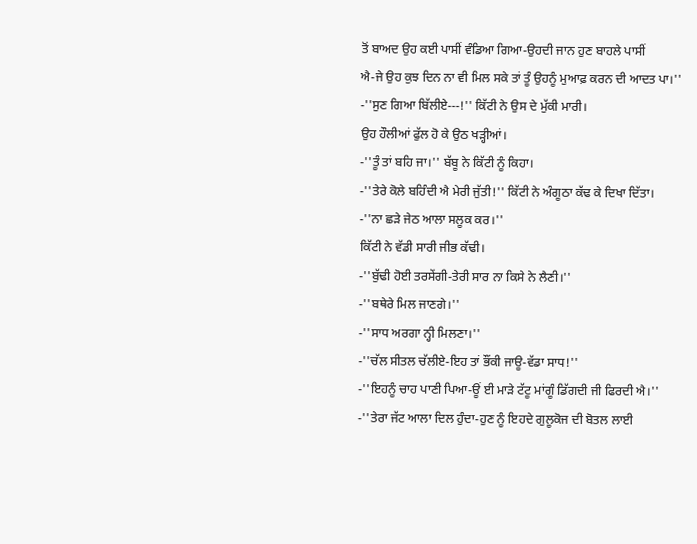ਤੋਂ ਬਾਅਦ ਉਹ ਕਈ ਪਾਸੀਂ ਵੰਡਿਆ ਗਿਆ-ਉਹਦੀ ਜਾਨ ਹੁਣ ਬਾਹਲੇ ਪਾਸੀਂ
ਐ-ਜੇ ਉਹ ਕੁਝ ਦਿਨ ਨਾ ਵੀ ਮਿਲ ਸਕੇ ਤਾਂ ਤੂੰ ਉਹਨੂੰ ਮੁਆਫ਼ ਕਰਨ ਦੀ ਆਦਤ ਪਾ।''
-''ਸੁਣ ਗਿਆ ਬਿੱਲੀਏ---!'' ਕਿੱਟੀ ਨੇ ਉਸ ਦੇ ਮੁੱਕੀ ਮਾਰੀ।
ਉਹ ਹੌਲੀਆਂ ਫੁੱਲ ਹੋ ਕੇ ਉਠ ਖੜ੍ਹੀਆਂ।
-''ਤੂੰ ਤਾਂ ਬਹਿ ਜਾ।'' ਬੱਬੂ ਨੇ ਕਿੱਟੀ ਨੂੰ ਕਿਹਾ।
-''ਤੇਰੇ ਕੋਲੇ ਬਹਿੰਦੀ ਐ ਮੇਰੀ ਜੁੱਤੀ!'' ਕਿੱਟੀ ਨੇ ਅੰਗੂਠਾ ਕੱਢ ਕੇ ਦਿਖਾ ਦਿੱਤਾ।
-''ਨਾ ਛੜੇ ਜੇਠ ਆਲਾ ਸਲੂਕ ਕਰ।''
ਕਿੱਟੀ ਨੇ ਵੱਡੀ ਸਾਰੀ ਜੀਭ ਕੱਢੀ।
-''ਬੁੱਢੀ ਹੋਈ ਤਰਸੇਂਗੀ-ਤੇਰੀ ਸਾਰ ਨਾ ਕਿਸੇ ਨੇ ਲੈਣੀ।''
-''ਬਥੇਰੇ ਮਿਲ ਜਾਣਗੇ।''
-''ਸਾਧ ਅਰਗਾ ਨ੍ਹੀ ਮਿਲਣਾ।''
-''ਚੱਲ ਸੀਤਲ ਚੱਲੀਏ-ਇਹ ਤਾਂ ਭੌਂਕੀ ਜਾਊ-ਵੱਡਾ ਸਾਧ!''
-''ਇਹਨੂੰ ਚਾਹ ਪਾਣੀ ਪਿਆ-ਊਂ ਈ ਮਾੜੇ ਟੱਟੂ ਮਾਂਗੂੰ ਡਿੱਗਦੀ ਜੀ ਫਿਰਦੀ ਐ।''
-''ਤੇਰਾ ਜੱਟ ਆਲਾ ਦਿਲ ਹੁੰਦਾ-ਹੁਣ ਨੂੰ ਇਹਦੇ ਗੁਲੂਕੋਜ ਦੀ ਬੋਤਲ ਲਾਈ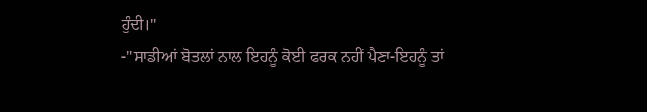ਹੁੰਦੀ।''
-''ਸਾਡੀਆਂ ਬੋਤਲਾਂ ਨਾਲ ਇਹਨੂੰ ਕੋਈ ਫਰਕ ਨਹੀਂ ਪੈਣਾ-ਇਹਨੂੰ ਤਾਂ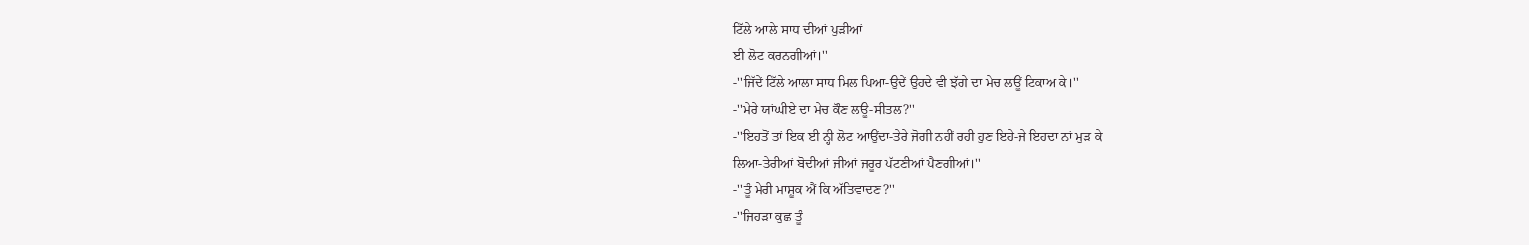ਟਿੱਲੇ ਆਲੇ ਸਾਧ ਦੀਆਂ ਪੁੜੀਆਂ
ਈ ਲੋਟ ਕਰਨਗੀਆਂ।''
-''ਜਿੱਦੇਂ ਟਿੱਲੇ ਆਲਾ ਸਾਧ ਮਿਲ ਪਿਆ-ਉਦੇਂ ਉਹਦੇ ਵੀ ਝੱਗੇ ਦਾ ਮੇਚ ਲਊਂ ਟਿਕਾਅ ਕੇ।''
-''ਮੇਰੇ ਯਾਂਘੀਏ ਦਾ ਮੇਚ ਕੌਣ ਲਊ-ਸੀਤਲ?''
-''ਇਹਤੋਂ ਤਾਂ ਇਕ ਈ ਨ੍ਹੀ ਲੋਟ ਆਉਂਦਾ-ਤੇਰੇ ਜੋਗੀ ਨਹੀਂ ਰਹੀ ਹੁਣ ਇਹੇ-ਜੇ ਇਹਦਾ ਨਾਂ ਮੁੜ ਕੇ
ਲਿਆ-ਤੇਰੀਆਂ ਬੋਦੀਆਂ ਜੀਆਂ ਜਰੂਰ ਪੱਟਣੀਆਂ ਪੈਣਗੀਆਂ।''
-''ਤੂੰ ਮੇਰੀ ਮਾਸ਼ੂਕ ਐਂ ਕਿ ਅੱਤਿਵਾਦਣ?''
-''ਜਿਹੜਾ ਕੁਛ ਤੂੰ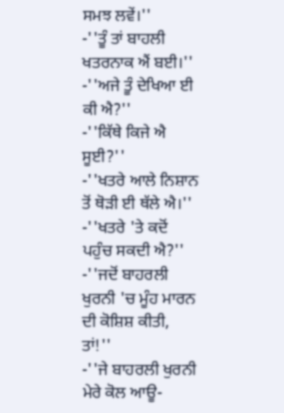ਸਮਝ ਲਵੇਂ।''
-''ਤੂੰ ਤਾਂ ਬਾਹਲੀ ਖਤਰਨਾਕ ਐਂ ਬਈ।''
-''ਅਜੇ ਤੂੰ ਦੇਖਿਆ ਈ ਕੀ ਐ?''
-''ਕਿੱਥੇ ਕਿਜੇ ਐ ਸੂਈ?''
-''ਖਤਰੇ ਆਲੇ ਨਿਸ਼ਾਨ ਤੋਂ ਥੋੜੀ ਈ ਥੱਲੇ ਐ।''
-''ਖਤਰੇ 'ਤੇ ਕਦੋਂ ਪਹੁੰਚ ਸਕਦੀ ਐ?''
-''ਜਦੋਂ ਬਾਹਰਲੀ ਖੁਰਨੀ 'ਚ ਮੂੰਹ ਮਾਰਨ ਦੀ ਕੋਸ਼ਿਸ਼ ਕੀਤੀ, ਤਾਂ!''
-''ਜੇ ਬਾਹਰਲੀ ਖੁਰਨੀ ਮੇਰੇ ਕੋਲ ਆਊ-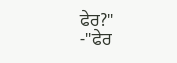ਫੇਰ?''
-''ਫੇਰ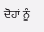ਦੋਹਾਂ ਨੂੰ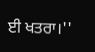ਈ ਖਤਰਾ।''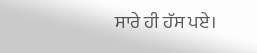ਸਾਰੇ ਹੀ ਹੱਸ ਪਏ।